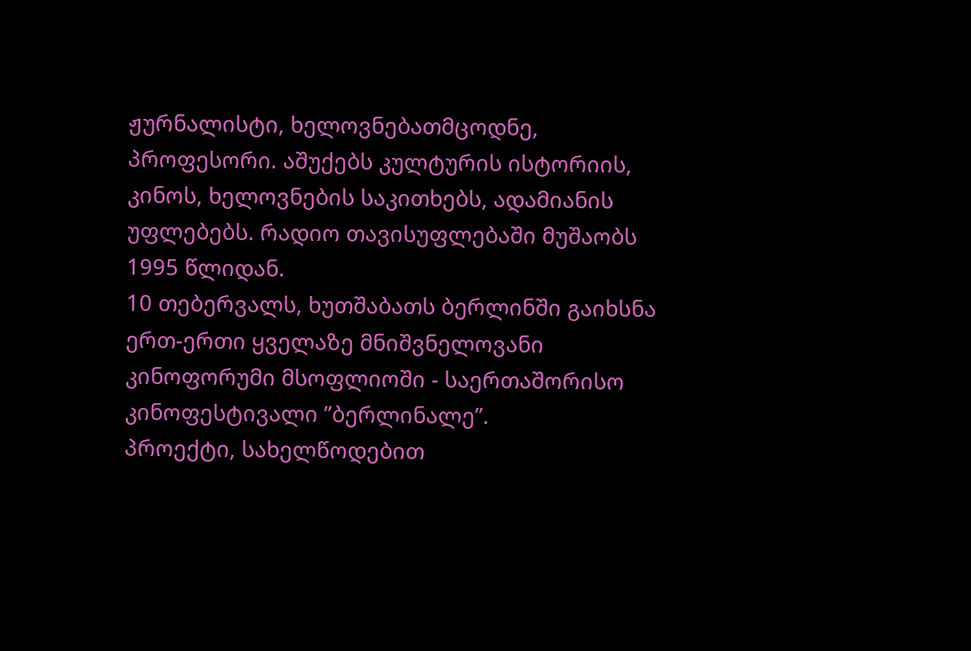ჟურნალისტი, ხელოვნებათმცოდნე, პროფესორი. აშუქებს კულტურის ისტორიის, კინოს, ხელოვნების საკითხებს, ადამიანის უფლებებს. რადიო თავისუფლებაში მუშაობს 1995 წლიდან.
10 თებერვალს, ხუთშაბათს ბერლინში გაიხსნა ერთ-ერთი ყველაზე მნიშვნელოვანი კინოფორუმი მსოფლიოში - საერთაშორისო კინოფესტივალი ”ბერლინალე”.
პროექტი, სახელწოდებით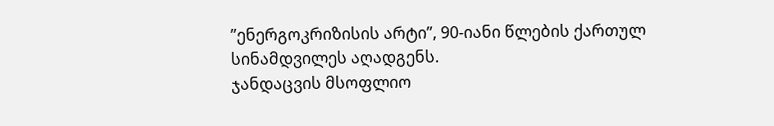”ენერგოკრიზისის არტი”, 90-იანი წლების ქართულ სინამდვილეს აღადგენს.
ჯანდაცვის მსოფლიო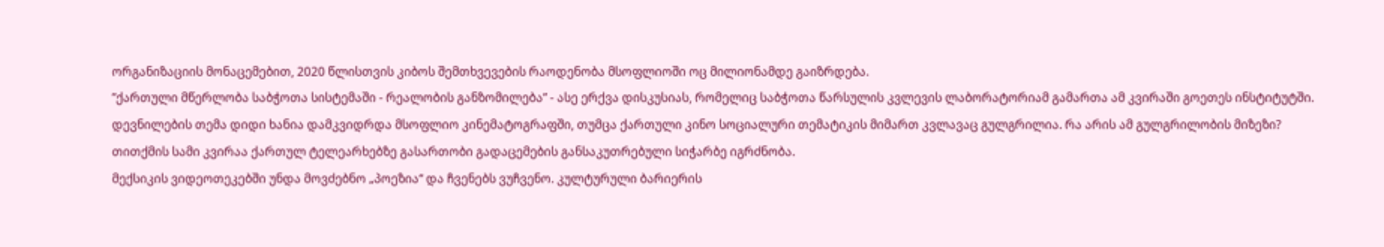ორგანიზაციის მონაცემებით, 2020 წლისთვის კიბოს შემთხვევების რაოდენობა მსოფლიოში ოც მილიონამდე გაიზრდება.
”ქართული მწერლობა საბჭოთა სისტემაში - რეალობის განზომილება” - ასე ერქვა დისკუსიას, რომელიც საბჭოთა წარსულის კვლევის ლაბორატორიამ გამართა ამ კვირაში გოეთეს ინსტიტუტში.
დევნილების თემა დიდი ხანია დამკვიდრდა მსოფლიო კინემატოგრაფში, თუმცა ქართული კინო სოციალური თემატიკის მიმართ კვლავაც გულგრილია. რა არის ამ გულგრილობის მიზეზი?
თითქმის სამი კვირაა ქართულ ტელეარხებზე გასართობი გადაცემების განსაკუთრებული სიჭარბე იგრძნობა.
მექსიკის ვიდეოთეკებში უნდა მოვძებნო „პოეზია“ და ჩვენებს ვუჩვენო. კულტურული ბარიერის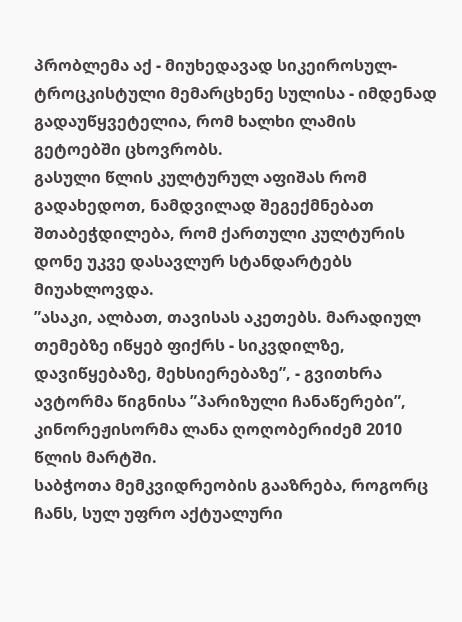პრობლემა აქ - მიუხედავად სიკეიროსულ-ტროცკისტული მემარცხენე სულისა - იმდენად გადაუწყვეტელია, რომ ხალხი ლამის გეტოებში ცხოვრობს.
გასული წლის კულტურულ აფიშას რომ გადახედოთ, ნამდვილად შეგექმნებათ შთაბეჭდილება, რომ ქართული კულტურის დონე უკვე დასავლურ სტანდარტებს მიუახლოვდა.
”ასაკი, ალბათ, თავისას აკეთებს. მარადიულ თემებზე იწყებ ფიქრს - სიკვდილზე, დავიწყებაზე, მეხსიერებაზე”, - გვითხრა ავტორმა წიგნისა ”პარიზული ჩანაწერები”, კინორეჟისორმა ლანა ღოღობერიძემ 2010 წლის მარტში.
საბჭოთა მემკვიდრეობის გააზრება, როგორც ჩანს, სულ უფრო აქტუალური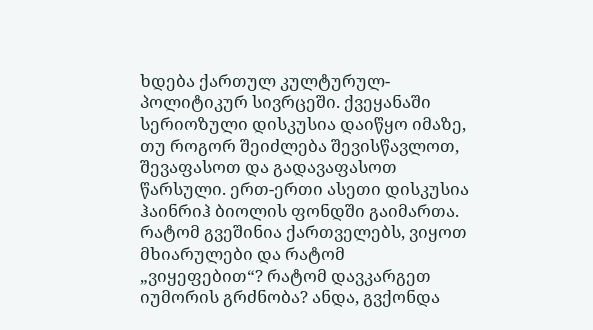ხდება ქართულ კულტურულ-პოლიტიკურ სივრცეში. ქვეყანაში სერიოზული დისკუსია დაიწყო იმაზე, თუ როგორ შეიძლება შევისწავლოთ, შევაფასოთ და გადავაფასოთ წარსული. ერთ-ერთი ასეთი დისკუსია ჰაინრიჰ ბიოლის ფონდში გაიმართა.
რატომ გვეშინია ქართველებს, ვიყოთ მხიარულები და რატომ „ვიყეფებით“? რატომ დავკარგეთ იუმორის გრძნობა? ანდა, გვქონდა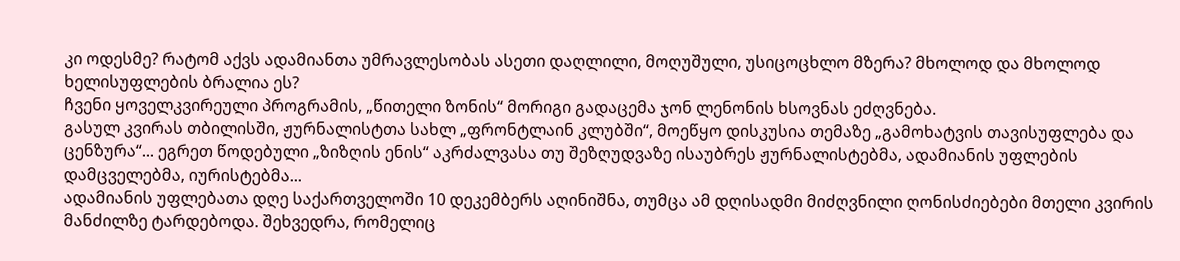კი ოდესმე? რატომ აქვს ადამიანთა უმრავლესობას ასეთი დაღლილი, მოღუშული, უსიცოცხლო მზერა? მხოლოდ და მხოლოდ ხელისუფლების ბრალია ეს?
ჩვენი ყოველკვირეული პროგრამის, „წითელი ზონის“ მორიგი გადაცემა ჯონ ლენონის ხსოვნას ეძღვნება.
გასულ კვირას თბილისში, ჟურნალისტთა სახლ „ფრონტლაინ კლუბში“, მოეწყო დისკუსია თემაზე „გამოხატვის თავისუფლება და ცენზურა“... ეგრეთ წოდებული „ზიზღის ენის“ აკრძალვასა თუ შეზღუდვაზე ისაუბრეს ჟურნალისტებმა, ადამიანის უფლების დამცველებმა, იურისტებმა...
ადამიანის უფლებათა დღე საქართველოში 10 დეკემბერს აღინიშნა, თუმცა ამ დღისადმი მიძღვნილი ღონისძიებები მთელი კვირის მანძილზე ტარდებოდა. შეხვედრა, რომელიც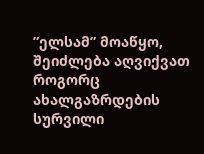”ელსამ” მოაწყო, შეიძლება აღვიქვათ როგორც ახალგაზრდების სურვილი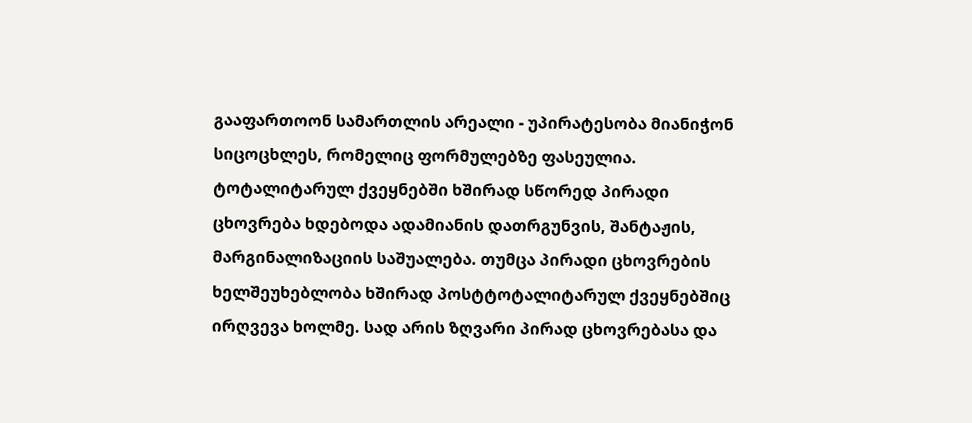გააფართოონ სამართლის არეალი - უპირატესობა მიანიჭონ სიცოცხლეს, რომელიც ფორმულებზე ფასეულია.
ტოტალიტარულ ქვეყნებში ხშირად სწორედ პირადი ცხოვრება ხდებოდა ადამიანის დათრგუნვის, შანტაჟის, მარგინალიზაციის საშუალება. თუმცა პირადი ცხოვრების ხელშეუხებლობა ხშირად პოსტტოტალიტარულ ქვეყნებშიც ირღვევა ხოლმე. სად არის ზღვარი პირად ცხოვრებასა და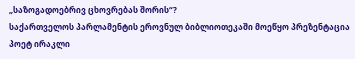„საზოგადოებრივ ცხოვრებას შორის“?
საქართველოს პარლამენტის ეროვნულ ბიბლიოთეკაში მოეწყო პრეზენტაცია პოეტ ირაკლი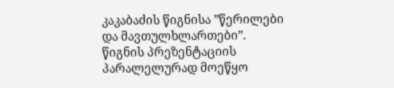კაკაბაძის წიგნისა ”წერილები და მავთულხლართები”. წიგნის პრეზენტაციის პარალელურად მოეწყო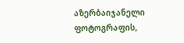აზერბაიჯანელი ფოტოგრაფის,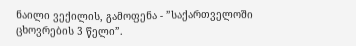ნაილი ვექილის, გამოფენა - ”საქართველოში ცხოვრების 3 წელი”.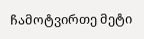ჩამოტვირთე მეტი